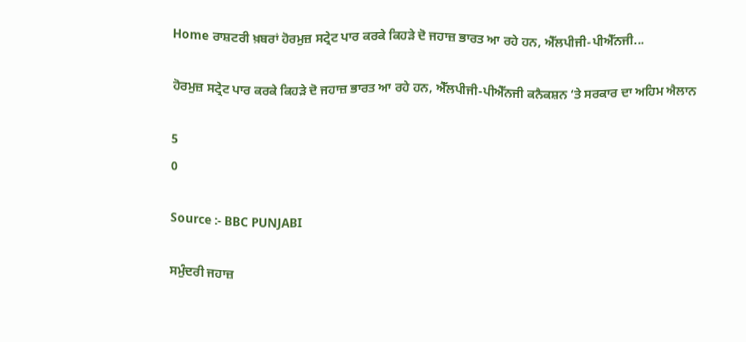Home ਰਾਸ਼ਟਰੀ ਖ਼ਬਰਾਂ ਹੋਰਮੁਜ਼ ਸਟ੍ਰੇਟ ਪਾਰ ਕਰਕੇ ਕਿਹੜੇ ਦੋ ਜਹਾਜ਼ ਭਾਰਤ ਆ ਰਹੇ ਹਨ, ਐੱਲਪੀਜੀ-ਪੀਐੱਨਜੀ...

ਹੋਰਮੁਜ਼ ਸਟ੍ਰੇਟ ਪਾਰ ਕਰਕੇ ਕਿਹੜੇ ਦੋ ਜਹਾਜ਼ ਭਾਰਤ ਆ ਰਹੇ ਹਨ, ਐੱਲਪੀਜੀ-ਪੀਐੱਨਜੀ ਕਨੈਕਸ਼ਨ ‘ਤੇ ਸਰਕਾਰ ਦਾ ਅਹਿਮ ਐਲਾਨ

5
0

Source :- BBC PUNJABI

ਸਮੁੰਦਰੀ ਜਹਾਜ਼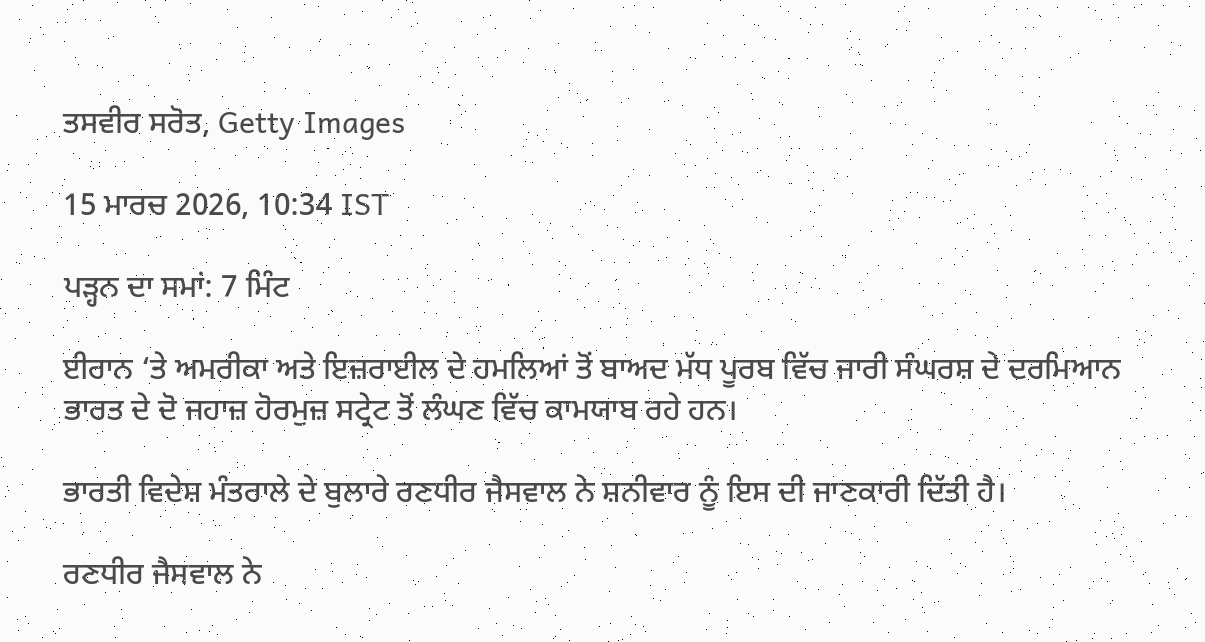ਤਸਵੀਰ ਸਰੋਤ, Getty Images

15 ਮਾਰਚ 2026, 10:34 IST

ਪੜ੍ਹਨ ਦਾ ਸਮਾਂ: 7 ਮਿੰਟ

ਈਰਾਨ ‘ਤੇ ਅਮਰੀਕਾ ਅਤੇ ਇਜ਼ਰਾਈਲ ਦੇ ਹਮਲਿਆਂ ਤੋਂ ਬਾਅਦ ਮੱਧ ਪੂਰਬ ਵਿੱਚ ਜਾਰੀ ਸੰਘਰਸ਼ ਦੇ ਦਰਮਿਆਨ ਭਾਰਤ ਦੇ ਦੋ ਜਹਾਜ਼ ਹੋਰਮੁਜ਼ ਸਟ੍ਰੇਟ ਤੋਂ ਲੰਘਣ ਵਿੱਚ ਕਾਮਯਾਬ ਰਹੇ ਹਨ।

ਭਾਰਤੀ ਵਿਦੇਸ਼ ਮੰਤਰਾਲੇ ਦੇ ਬੁਲਾਰੇ ਰਣਧੀਰ ਜੈਸਵਾਲ ਨੇ ਸ਼ਨੀਵਾਰ ਨੂੰ ਇਸ ਦੀ ਜਾਣਕਾਰੀ ਦਿੱਤੀ ਹੈ।

ਰਣਧੀਰ ਜੈਸਵਾਲ ਨੇ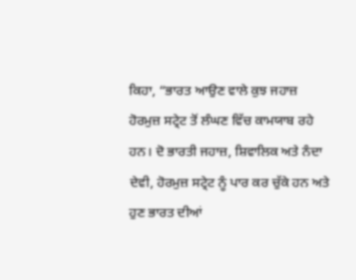ਕਿਹਾ, “ਭਾਰਤ ਆਉਣ ਵਾਲੇ ਕੁਝ ਜਹਾਜ਼ ਹੋਰਮੁਜ਼ ਸਟ੍ਰੇਟ ਤੋਂ ਲੰਘਣ ਵਿੱਚ ਕਾਮਯਾਬ ਰਹੇ ਹਨ। ਦੋ ਭਾਰਤੀ ਜਹਾਜ਼, ਸ਼ਿਵਾਲਿਕ ਅਤੇ ਨੰਦਾ ਦੇਵੀ, ਹੋਰਮੁਜ਼ ਸਟ੍ਰੇਟ ਨੂੰ ਪਾਰ ਕਰ ਚੁੱਕੇ ਹਨ ਅਤੇ ਹੁਣ ਭਾਰਤ ਦੀਆਂ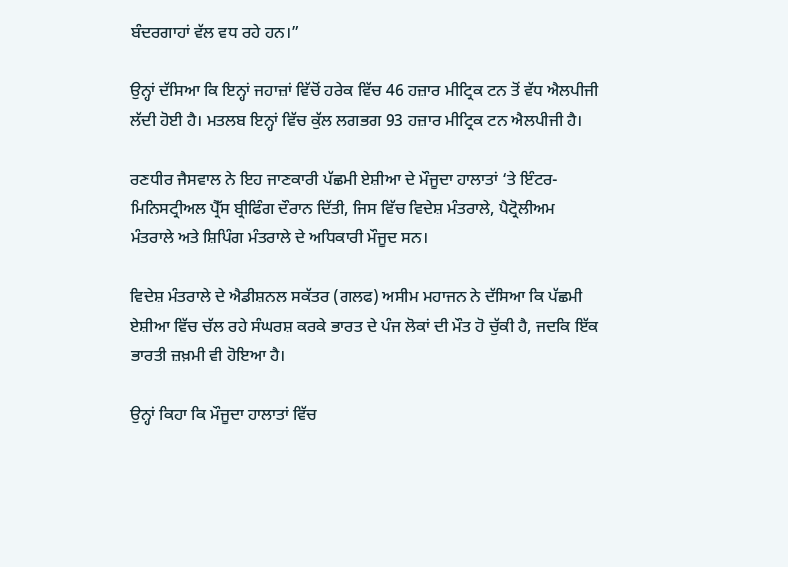ਬੰਦਰਗਾਹਾਂ ਵੱਲ ਵਧ ਰਹੇ ਹਨ।”

ਉਨ੍ਹਾਂ ਦੱਸਿਆ ਕਿ ਇਨ੍ਹਾਂ ਜਹਾਜ਼ਾਂ ਵਿੱਚੋਂ ਹਰੇਕ ਵਿੱਚ 46 ਹਜ਼ਾਰ ਮੀਟ੍ਰਿਕ ਟਨ ਤੋਂ ਵੱਧ ਐਲਪੀਜੀ ਲੱਦੀ ਹੋਈ ਹੈ। ਮਤਲਬ ਇਨ੍ਹਾਂ ਵਿੱਚ ਕੁੱਲ ਲਗਭਗ 93 ਹਜ਼ਾਰ ਮੀਟ੍ਰਿਕ ਟਨ ਐਲਪੀਜੀ ਹੈ।

ਰਣਧੀਰ ਜੈਸਵਾਲ ਨੇ ਇਹ ਜਾਣਕਾਰੀ ਪੱਛਮੀ ਏਸ਼ੀਆ ਦੇ ਮੌਜੂਦਾ ਹਾਲਾਤਾਂ ‘ਤੇ ਇੰਟਰ-ਮਿਨਿਸਟ੍ਰੀਅਲ ਪ੍ਰੈੱਸ ਬ੍ਰੀਫਿੰਗ ਦੌਰਾਨ ਦਿੱਤੀ, ਜਿਸ ਵਿੱਚ ਵਿਦੇਸ਼ ਮੰਤਰਾਲੇ, ਪੈਟ੍ਰੋਲੀਅਮ ਮੰਤਰਾਲੇ ਅਤੇ ਸ਼ਿਪਿੰਗ ਮੰਤਰਾਲੇ ਦੇ ਅਧਿਕਾਰੀ ਮੌਜੂਦ ਸਨ।

ਵਿਦੇਸ਼ ਮੰਤਰਾਲੇ ਦੇ ਐਡੀਸ਼ਨਲ ਸਕੱਤਰ (ਗਲਫ) ਅਸੀਮ ਮਹਾਜਨ ਨੇ ਦੱਸਿਆ ਕਿ ਪੱਛਮੀ ਏਸ਼ੀਆ ਵਿੱਚ ਚੱਲ ਰਹੇ ਸੰਘਰਸ਼ ਕਰਕੇ ਭਾਰਤ ਦੇ ਪੰਜ ਲੋਕਾਂ ਦੀ ਮੌਤ ਹੋ ਚੁੱਕੀ ਹੈ, ਜਦਕਿ ਇੱਕ ਭਾਰਤੀ ਜ਼ਖ਼ਮੀ ਵੀ ਹੋਇਆ ਹੈ।

ਉਨ੍ਹਾਂ ਕਿਹਾ ਕਿ ਮੌਜੂਦਾ ਹਾਲਾਤਾਂ ਵਿੱਚ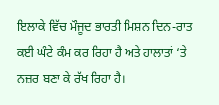ਇਲਾਕੇ ਵਿੱਚ ਮੌਜੂਦ ਭਾਰਤੀ ਮਿਸ਼ਨ ਦਿਨ-ਰਾਤ ਕਈ ਘੰਟੇ ਕੰਮ ਕਰ ਰਿਹਾ ਹੈ ਅਤੇ ਹਾਲਾਤਾਂ ‘ਤੇ ਨਜ਼ਰ ਬਣਾ ਕੇ ਰੱਖ ਰਿਹਾ ਹੈ।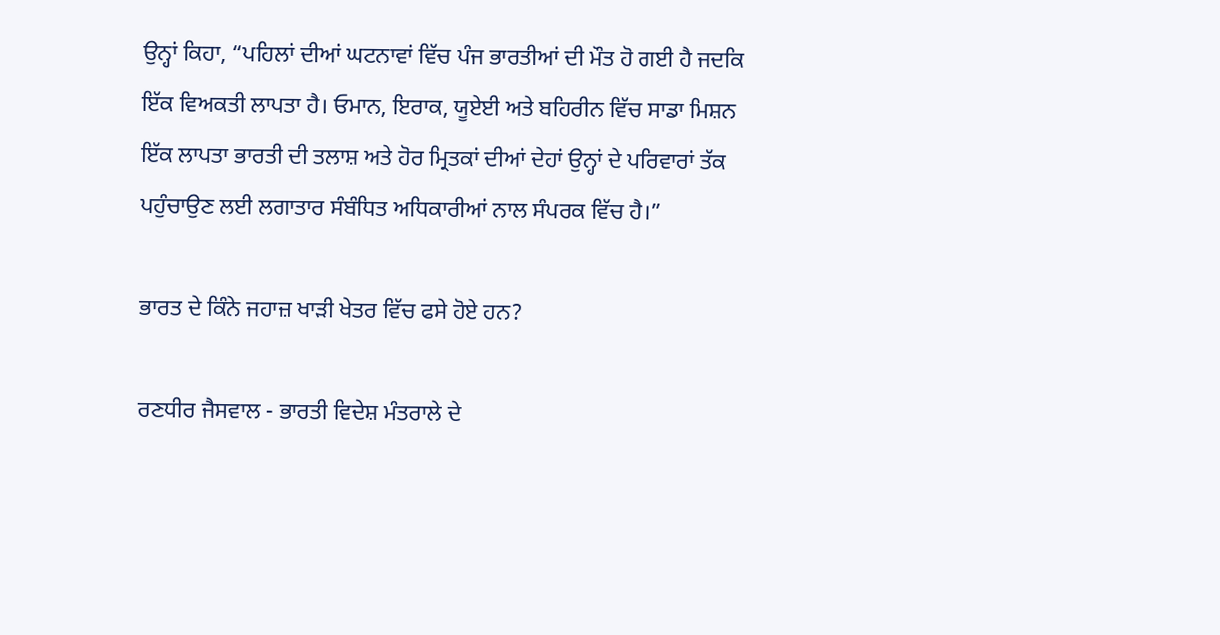ਉਨ੍ਹਾਂ ਕਿਹਾ, “ਪਹਿਲਾਂ ਦੀਆਂ ਘਟਨਾਵਾਂ ਵਿੱਚ ਪੰਜ ਭਾਰਤੀਆਂ ਦੀ ਮੌਤ ਹੋ ਗਈ ਹੈ ਜਦਕਿ ਇੱਕ ਵਿਅਕਤੀ ਲਾਪਤਾ ਹੈ। ਓਮਾਨ, ਇਰਾਕ, ਯੂਏਈ ਅਤੇ ਬਹਿਰੀਨ ਵਿੱਚ ਸਾਡਾ ਮਿਸ਼ਨ ਇੱਕ ਲਾਪਤਾ ਭਾਰਤੀ ਦੀ ਤਲਾਸ਼ ਅਤੇ ਹੋਰ ਮ੍ਰਿਤਕਾਂ ਦੀਆਂ ਦੇਹਾਂ ਉਨ੍ਹਾਂ ਦੇ ਪਰਿਵਾਰਾਂ ਤੱਕ ਪਹੁੰਚਾਉਣ ਲਈ ਲਗਾਤਾਰ ਸੰਬੰਧਿਤ ਅਧਿਕਾਰੀਆਂ ਨਾਲ ਸੰਪਰਕ ਵਿੱਚ ਹੈ।”

ਭਾਰਤ ਦੇ ਕਿੰਨੇ ਜਹਾਜ਼ ਖਾੜੀ ਖੇਤਰ ਵਿੱਚ ਫਸੇ ਹੋਏ ਹਨ?

ਰਣਧੀਰ ਜੈਸਵਾਲ - ਭਾਰਤੀ ਵਿਦੇਸ਼ ਮੰਤਰਾਲੇ ਦੇ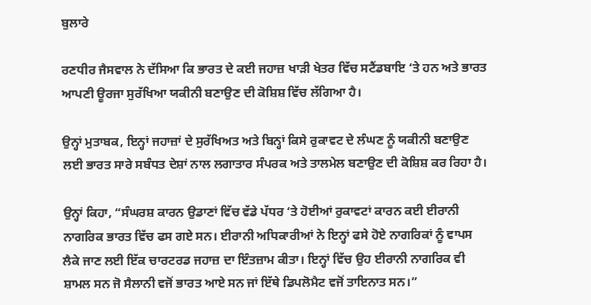ਬੁਲਾਰੇ

ਰਣਧੀਰ ਜੈਸਵਾਲ ਨੇ ਦੱਸਿਆ ਕਿ ਭਾਰਤ ਦੇ ਕਈ ਜਹਾਜ਼ ਖਾੜੀ ਖੇਤਰ ਵਿੱਚ ਸਟੈਂਡਬਾਇ ‘ਤੇ ਹਨ ਅਤੇ ਭਾਰਤ ਆਪਣੀ ਊਰਜਾ ਸੁਰੱਖਿਆ ਯਕੀਨੀ ਬਣਾਉਣ ਦੀ ਕੋਸ਼ਿਸ਼ ਵਿੱਚ ਲੱਗਿਆ ਹੈ।

ਉਨ੍ਹਾਂ ਮੁਤਾਬਕ, ਇਨ੍ਹਾਂ ਜਹਾਜ਼ਾਂ ਦੇ ਸੁਰੱਖਿਅਤ ਅਤੇ ਬਿਨ੍ਹਾਂ ਕਿਸੇ ਰੁਕਾਵਟ ਦੇ ਲੰਘਣ ਨੂੰ ਯਕੀਨੀ ਬਣਾਉਣ ਲਈ ਭਾਰਤ ਸਾਰੇ ਸਬੰਧਤ ਦੇਸ਼ਾਂ ਨਾਲ ਲਗਾਤਾਰ ਸੰਪਰਕ ਅਤੇ ਤਾਲਮੇਲ ਬਣਾਉਣ ਦੀ ਕੋਸ਼ਿਸ਼ ਕਰ ਰਿਹਾ ਹੈ।

ਉਨ੍ਹਾਂ ਕਿਹਾ, “ਸੰਘਰਸ਼ ਕਾਰਨ ਉਡਾਣਾਂ ਵਿੱਚ ਵੱਡੇ ਪੱਧਰ ‘ਤੇ ਹੋਈਆਂ ਰੁਕਾਵਟਾਂ ਕਾਰਨ ਕਈ ਈਰਾਨੀ ਨਾਗਰਿਕ ਭਾਰਤ ਵਿੱਚ ਫਸ ਗਏ ਸਨ। ਈਰਾਨੀ ਅਧਿਕਾਰੀਆਂ ਨੇ ਇਨ੍ਹਾਂ ਫਸੇ ਹੋਏ ਨਾਗਰਿਕਾਂ ਨੂੰ ਵਾਪਸ ਲੈਕੇ ਜਾਣ ਲਈ ਇੱਕ ਚਾਰਟਰਡ ਜਹਾਜ਼ ਦਾ ਇੰਤਜ਼ਾਮ ਕੀਤਾ। ਇਨ੍ਹਾਂ ਵਿੱਚ ਉਹ ਈਰਾਨੀ ਨਾਗਰਿਕ ਵੀ ਸ਼ਾਮਲ ਸਨ ਜੋ ਸੈਲਾਨੀ ਵਜੋਂ ਭਾਰਤ ਆਏ ਸਨ ਜਾਂ ਇੱਥੇ ਡਿਪਲੋਮੈਟ ਵਜੋਂ ਤਾਇਨਾਤ ਸਨ।”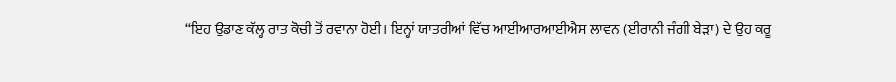“ਇਹ ਉਡਾਣ ਕੱਲ੍ਹ ਰਾਤ ਕੋਚੀ ਤੋਂ ਰਵਾਨਾ ਹੋਈ। ਇਨ੍ਹਾਂ ਯਾਤਰੀਆਂ ਵਿੱਚ ਆਈਆਰਆਈਐਸ ਲਾਵਨ (ਈਰਾਨੀ ਜੰਗੀ ਬੇੜਾ) ਦੇ ਉਹ ਕਰੂ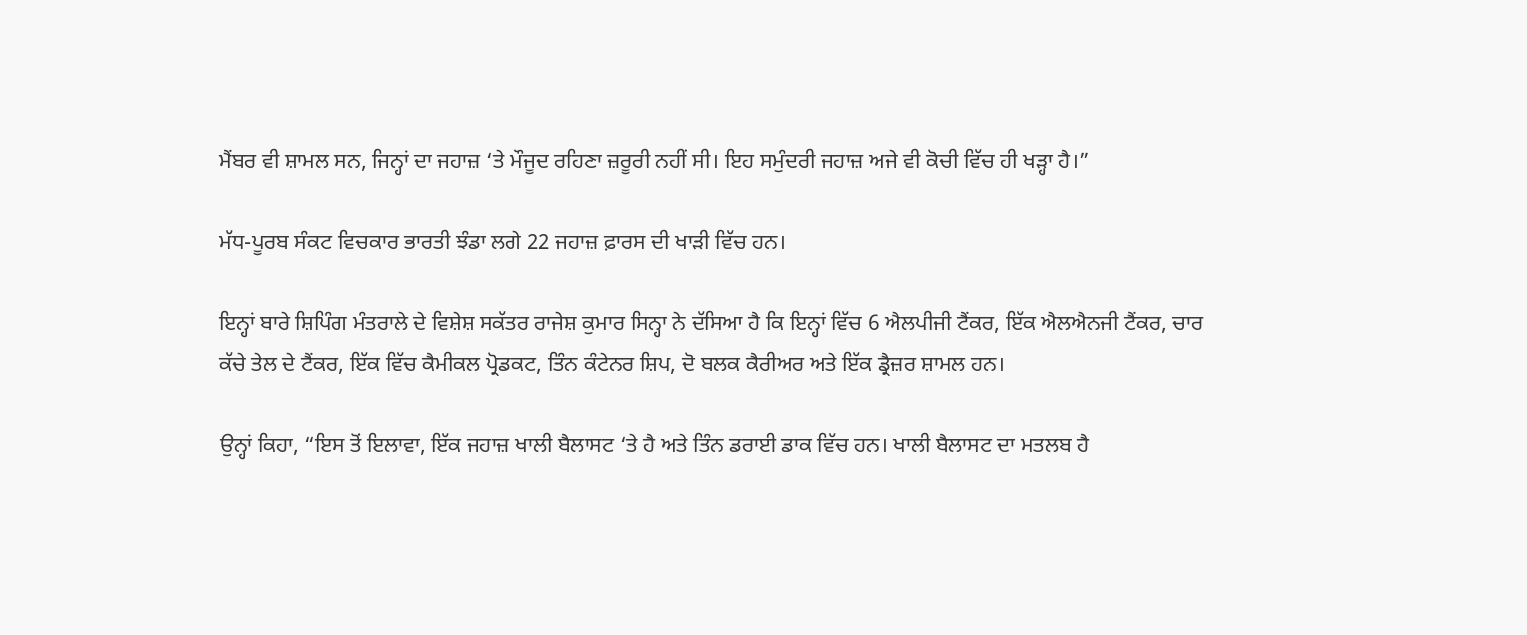ਮੈਂਬਰ ਵੀ ਸ਼ਾਮਲ ਸਨ, ਜਿਨ੍ਹਾਂ ਦਾ ਜਹਾਜ਼ ‘ਤੇ ਮੌਜੂਦ ਰਹਿਣਾ ਜ਼ਰੂਰੀ ਨਹੀਂ ਸੀ। ਇਹ ਸਮੁੰਦਰੀ ਜਹਾਜ਼ ਅਜੇ ਵੀ ਕੋਚੀ ਵਿੱਚ ਹੀ ਖੜ੍ਹਾ ਹੈ।”

ਮੱਧ-ਪੂਰਬ ਸੰਕਟ ਵਿਚਕਾਰ ਭਾਰਤੀ ਝੰਡਾ ਲਗੇ 22 ਜਹਾਜ਼ ਫ਼ਾਰਸ ਦੀ ਖਾੜੀ ਵਿੱਚ ਹਨ।

ਇਨ੍ਹਾਂ ਬਾਰੇ ਸ਼ਿਪਿੰਗ ਮੰਤਰਾਲੇ ਦੇ ਵਿਸ਼ੇਸ਼ ਸਕੱਤਰ ਰਾਜੇਸ਼ ਕੁਮਾਰ ਸਿਨ੍ਹਾ ਨੇ ਦੱਸਿਆ ਹੈ ਕਿ ਇਨ੍ਹਾਂ ਵਿੱਚ 6 ਐਲਪੀਜੀ ਟੈਂਕਰ, ਇੱਕ ਐਲਐਨਜੀ ਟੈਂਕਰ, ਚਾਰ ਕੱਚੇ ਤੇਲ ਦੇ ਟੈਂਕਰ, ਇੱਕ ਵਿੱਚ ਕੈਮੀਕਲ ਪ੍ਰੋਡਕਟ, ਤਿੰਨ ਕੰਟੇਨਰ ਸ਼ਿਪ, ਦੋ ਬਲਕ ਕੈਰੀਅਰ ਅਤੇ ਇੱਕ ਡ੍ਰੈਜ਼ਰ ਸ਼ਾਮਲ ਹਨ।

ਉਨ੍ਹਾਂ ਕਿਹਾ, “ਇਸ ਤੋਂ ਇਲਾਵਾ, ਇੱਕ ਜਹਾਜ਼ ਖਾਲੀ ਬੈਲਾਸਟ ‘ਤੇ ਹੈ ਅਤੇ ਤਿੰਨ ਡਰਾਈ ਡਾਕ ਵਿੱਚ ਹਨ। ਖਾਲੀ ਬੈਲਾਸਟ ਦਾ ਮਤਲਬ ਹੈ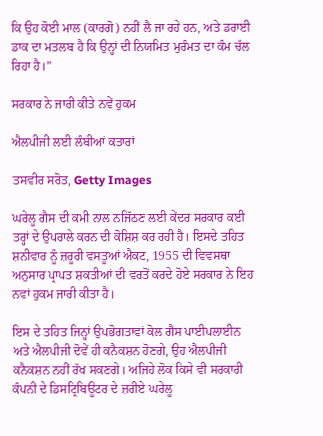ਕਿ ਉਹ ਕੋਈ ਮਾਲ (ਕਾਰਗੋ) ਨਹੀਂ ਲੈ ਜਾ ਰਹੇ ਹਨ, ਅਤੇ ਡਰਾਈ ਡਾਕ ਦਾ ਮਤਲਬ ਹੈ ਕਿ ਉਨ੍ਹਾਂ ਦੀ ਨਿਯਮਿਤ ਮੁਰੰਮਤ ਦਾ ਕੰਮ ਚੱਲ ਰਿਹਾ ਹੈ।”

ਸਰਕਾਰ ਨੇ ਜਾਰੀ ਕੀਤੇ ਨਵੇਂ ਹੁਕਮ

ਐਲਪੀਜੀ ਲਈ ਲੰਬੀਆਂ ਕਤਾਰਾਂ

ਤਸਵੀਰ ਸਰੋਤ, Getty Images

ਘਰੇਲੂ ਗੈਸ ਦੀ ਕਮੀ ਨਾਲ ਨਜਿੱਠਣ ਲਈ ਕੇਂਦਰ ਸਰਕਾਰ ਕਈ ਤਰ੍ਹਾਂ ਦੇ ਉਪਰਾਲੇ ਕਰਨ ਦੀ ਕੋਸ਼ਿਸ਼ ਕਰ ਰਹੀ ਹੈ। ਇਸਦੇ ਤਹਿਤ ਸ਼ਨੀਵਾਰ ਨੂੰ ਜ਼ਰੂਰੀ ਵਸਤੂਆਂ ਐਕਟ, 1955 ਦੀ ਵਿਵਸਥਾ ਅਨੁਸਾਰ ਪ੍ਰਾਪਤ ਸ਼ਕਤੀਆਂ ਦੀ ਵਰਤੋਂ ਕਰਦੇ ਹੋਏ ਸਰਕਾਰ ਨੇ ਇਹ ਨਵਾਂ ਹੁਕਮ ਜਾਰੀ ਕੀਤਾ ਹੈ।

ਇਸ ਦੇ ਤਹਿਤ ਜਿਨ੍ਹਾਂ ਉਪਭੋਗਤਾਵਾਂ ਕੋਲ ਗੈਸ ਪਾਈਪਲਾਈਨ ਅਤੇ ਐਲਪੀਜੀ ਦੋਵੇਂ ਹੀ ਕਨੈਕਸ਼ਨ ਹੋਣਗੇ, ਉਹ ਐਲਪੀਜੀ ਕਨੈਕਸ਼ਨ ਨਹੀਂ ਰੱਖ ਸਕਣਗੇ। ਅਜਿਹੇ ਲੋਕ ਕਿਸੇ ਵੀ ਸਰਕਾਰੀ ਕੰਪਨੀ ਦੇ ਡਿਸਟ੍ਰਿਬਿਊਟਰ ਦੇ ਜ਼ਰੀਏ ਘਰੇਲੂ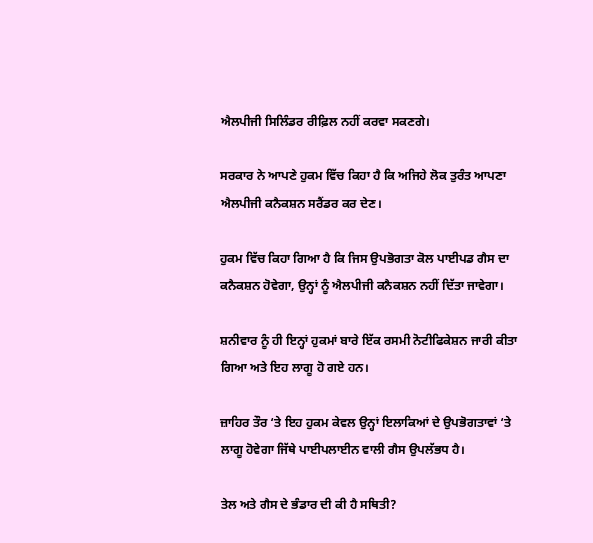ਐਲਪੀਜੀ ਸਿਲਿੰਡਰ ਰੀਫ਼ਿਲ ਨਹੀਂ ਕਰਵਾ ਸਕਣਗੇ।

ਸਰਕਾਰ ਨੇ ਆਪਣੇ ਹੁਕਮ ਵਿੱਚ ਕਿਹਾ ਹੈ ਕਿ ਅਜਿਹੇ ਲੋਕ ਤੁਰੰਤ ਆਪਣਾ ਐਲਪੀਜੀ ਕਨੈਕਸ਼ਨ ਸਰੈਂਡਰ ਕਰ ਦੇਣ।

ਹੁਕਮ ਵਿੱਚ ਕਿਹਾ ਗਿਆ ਹੈ ਕਿ ਜਿਸ ਉਪਭੋਗਤਾ ਕੋਲ ਪਾਈਪਡ ਗੈਸ ਦਾ ਕਨੈਕਸ਼ਨ ਹੋਵੇਗਾ, ਉਨ੍ਹਾਂ ਨੂੰ ਐਲਪੀਜੀ ਕਨੈਕਸ਼ਨ ਨਹੀਂ ਦਿੱਤਾ ਜਾਵੇਗਾ।

ਸ਼ਨੀਵਾਰ ਨੂੰ ਹੀ ਇਨ੍ਹਾਂ ਹੁਕਮਾਂ ਬਾਰੇ ਇੱਕ ਰਸਮੀ ਨੋਟੀਫਿਕੇਸ਼ਨ ਜਾਰੀ ਕੀਤਾ ਗਿਆ ਅਤੇ ਇਹ ਲਾਗੂ ਹੋ ਗਏ ਹਨ।

ਜ਼ਾਹਿਰ ਤੌਰ ‘ਤੇ ਇਹ ਹੁਕਮ ਕੇਵਲ ਉਨ੍ਹਾਂ ਇਲਾਕਿਆਂ ਦੇ ਉਪਭੋਗਤਾਵਾਂ ‘ਤੇ ਲਾਗੂ ਹੋਵੇਗਾ ਜਿੱਥੇ ਪਾਈਪਲਾਈਨ ਵਾਲੀ ਗੈਸ ਉਪਲੱਭਧ ਹੈ।

ਤੇਲ ਅਤੇ ਗੈਸ ਦੇ ਭੰਡਾਰ ਦੀ ਕੀ ਹੈ ਸਥਿਤੀ?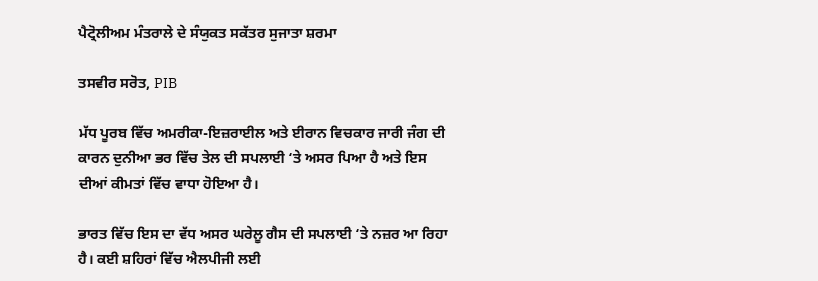ਪੈਟ੍ਰੋਲੀਅਮ ਮੰਤਰਾਲੇ ਦੇ ਸੰਯੁਕਤ ਸਕੱਤਰ ਸੁਜਾਤਾ ਸ਼ਰਮਾ

ਤਸਵੀਰ ਸਰੋਤ, PIB

ਮੱਧ ਪੂਰਬ ਵਿੱਚ ਅਮਰੀਕਾ-ਇਜ਼ਰਾਈਲ ਅਤੇ ਈਰਾਨ ਵਿਚਕਾਰ ਜਾਰੀ ਜੰਗ ਦੀ ਕਾਰਨ ਦੁਨੀਆ ਭਰ ਵਿੱਚ ਤੇਲ ਦੀ ਸਪਲਾਈ ‘ਤੇ ਅਸਰ ਪਿਆ ਹੈ ਅਤੇ ਇਸ ਦੀਆਂ ਕੀਮਤਾਂ ਵਿੱਚ ਵਾਧਾ ਹੋਇਆ ਹੈ।

ਭਾਰਤ ਵਿੱਚ ਇਸ ਦਾ ਵੱਧ ਅਸਰ ਘਰੇਲੂ ਗੈਸ ਦੀ ਸਪਲਾਈ ‘ਤੇ ਨਜ਼ਰ ਆ ਰਿਹਾ ਹੈ। ਕਈ ਸ਼ਹਿਰਾਂ ਵਿੱਚ ਐਲਪੀਜੀ ਲਈ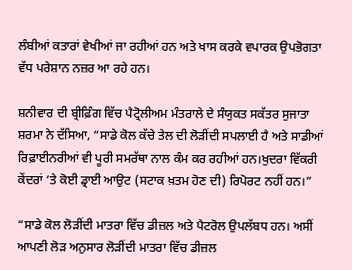ਲੰਬੀਆਂ ਕਤਾਰਾਂ ਵੇਖੀਆਂ ਜਾ ਰਹੀਆਂ ਹਨ ਅਤੇ ਖਾਸ ਕਰਕੇ ਵਪਾਰਕ ਉਪਭੋਗਤਾ ਵੱਧ ਪਰੇਸ਼ਾਨ ਨਜ਼ਰ ਆ ਰਹੇ ਹਨ।

ਸ਼ਨੀਵਾਰ ਦੀ ਬ੍ਰੀਫ਼ਿੰਗ ਵਿੱਚ ਪੈਟ੍ਰੋਲੀਅਮ ਮੰਤਰਾਲੇ ਦੇ ਸੰਯੁਕਤ ਸਕੱਤਰ ਸੁਜਾਤਾ ਸ਼ਰਮਾ ਨੇ ਦੱਸਿਆ, “ਸਾਡੇ ਕੋਲ ਕੱਚੇ ਤੇਲ ਦੀ ਲੋੜੀਂਦੀ ਸਪਲਾਈ ਹੈ ਅਤੇ ਸਾਡੀਆਂ ਰਿਫ਼ਾਈਨਰੀਆਂ ਵੀ ਪੂਰੀ ਸਮਰੱਥਾ ਨਾਲ ਕੰਮ ਕਰ ਰਹੀਆਂ ਹਨ।ਖੁਦਰਾ ਵਿੱਕਰੀ ਕੇਂਦਰਾਂ ‘ਤੇ ਕੋਈ ਡ੍ਰਾਈ ਆਉਟ (ਸਟਾਕ ਖ਼ਤਮ ਹੋਣ ਦੀ) ਰਿਪੋਰਟ ਨਹੀਂ ਹਨ।”

“ਸਾਡੇ ਕੋਲ ਲੋੜੀਂਦੀ ਮਾਤਰਾ ਵਿੱਚ ਡੀਜ਼ਲ ਅਤੇ ਪੈਟਰੋਲ ਉਪਲੱਬਧ ਹਨ। ਅਸੀਂ ਆਪਣੀ ਲੋੜ ਅਨੁਸਾਰ ਲੋੜੀਂਦੀ ਮਾਤਰਾ ਵਿੱਚ ਡੀਜ਼ਲ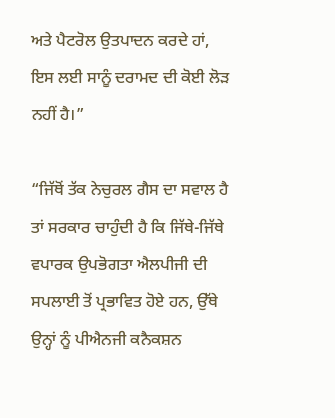ਅਤੇ ਪੈਟਰੋਲ ਉਤਪਾਦਨ ਕਰਦੇ ਹਾਂ, ਇਸ ਲਈ ਸਾਨੂੰ ਦਰਾਮਦ ਦੀ ਕੋਈ ਲੋੜ ਨਹੀਂ ਹੈ।”

“ਜਿੱਥੋਂ ਤੱਕ ਨੇਚੁਰਲ ਗੈਸ ਦਾ ਸਵਾਲ ਹੈ ਤਾਂ ਸਰਕਾਰ ਚਾਹੁੰਦੀ ਹੈ ਕਿ ਜਿੱਥੇ-ਜਿੱਥੇ ਵਪਾਰਕ ਉਪਭੋਗਤਾ ਐਲਪੀਜੀ ਦੀ ਸਪਲਾਈ ਤੋਂ ਪ੍ਰਭਾਵਿਤ ਹੋਏ ਹਨ, ਉੱਥੇ ਉਨ੍ਹਾਂ ਨੂੰ ਪੀਐਨਜੀ ਕਨੈਕਸ਼ਨ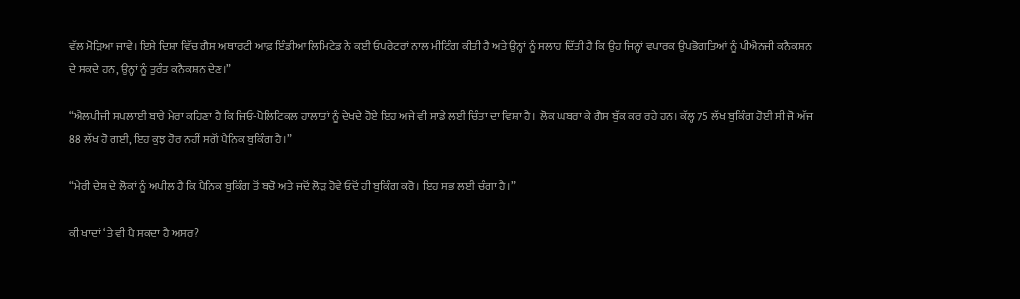ਵੱਲ ਮੋੜਿਆ ਜਾਵੇ। ਇਸੇ ਦਿਸ਼ਾ ਵਿੱਚ ਗੈਸ ਅਥਾਰਟੀ ਆਫ਼ ਇੰਡੀਆ ਲਿਮਿਟੇਡ ਨੇ ਕਈ ਓਪਰੇਟਰਾਂ ਨਾਲ ਮੀਟਿੰਗ ਕੀਤੀ ਹੈ ਅਤੇ ਉਨ੍ਹਾਂ ਨੂੰ ਸਲਾਹ ਦਿੱਤੀ ਹੈ ਕਿ ਉਹ ਜਿਨ੍ਹਾਂ ਵਪਾਰਕ ਉਪਭੋਗਤਿਆਂ ਨੂੰ ਪੀਐਨਜੀ ਕਨੈਕਸ਼ਨ ਦੇ ਸਕਦੇ ਹਨ, ਉਨ੍ਹਾਂ ਨੂੰ ਤੁਰੰਤ ਕਨੈਕਸ਼ਨ ਦੇਣ।”

“ਐਲਪੀਜੀ ਸਪਲਾਈ ਬਾਰੇ ਮੇਰਾ ਕਹਿਣਾ ਹੈ ਕਿ ਜਿਓ-ਪੋਲਿਟਿਕਲ ਹਾਲਾਤਾਂ ਨੂੰ ਦੇਖਦੇ ਹੋਏ ਇਹ ਅਜੇ ਵੀ ਸਾਡੇ ਲਈ ਚਿੰਤਾ ਦਾ ਵਿਸ਼ਾ ਹੈ। ਲੋਕ ਘਬਰਾ ਕੇ ਗੈਸ ਬੁੱਕ ਕਰ ਰਹੇ ਹਨ। ਕੱਲ੍ਹ 75 ਲੱਖ ਬੁਕਿੰਗ ਹੋਈ ਸੀ ਜੋ ਅੱਜ 88 ਲੱਖ ਹੋ ਗਈ, ਇਹ ਕੁਝ ਹੋਰ ਨਹੀਂ ਸਗੋਂ ਪੈਨਿਕ ਬੁਕਿੰਗ ਹੈ।”

“ਮੇਰੀ ਦੇਸ਼ ਦੇ ਲੋਕਾਂ ਨੂੰ ਅਪੀਲ ਹੈ ਕਿ ਪੈਨਿਕ ਬੁਕਿੰਗ ਤੋਂ ਬਚੋ ਅਤੇ ਜਦੋਂ ਲੋੜ ਹੋਵੇ ਓਦੋਂ ਹੀ ਬੁਕਿੰਗ ਕਰੋ। ਇਹ ਸਭ ਲਈ ਚੰਗਾ ਹੈ।”

ਕੀ ਖਾਦਾਂ ‘ਤੇ ਵੀ ਪੈ ਸਕਦਾ ਹੈ ਅਸਰ?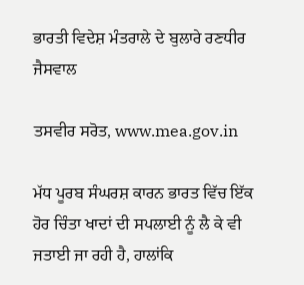ਭਾਰਤੀ ਵਿਦੇਸ਼ ਮੰਤਰਾਲੇ ਦੇ ਬੁਲਾਰੇ ਰਣਧੀਰ ਜੈਸਵਾਲ

ਤਸਵੀਰ ਸਰੋਤ, www.mea.gov.in

ਮੱਧ ਪੂਰਬ ਸੰਘਰਸ਼ ਕਾਰਨ ਭਾਰਤ ਵਿੱਚ ਇੱਕ ਹੋਰ ਚਿੰਤਾ ਖਾਦਾਂ ਦੀ ਸਪਲਾਈ ਨੂੰ ਲੈ ਕੇ ਵੀ ਜਤਾਈ ਜਾ ਰਹੀ ਹੈ, ਹਾਲਾਂਕਿ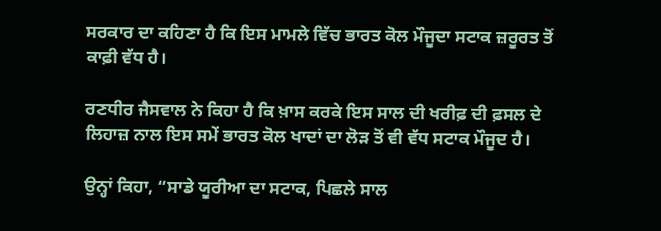ਸਰਕਾਰ ਦਾ ਕਹਿਣਾ ਹੈ ਕਿ ਇਸ ਮਾਮਲੇ ਵਿੱਚ ਭਾਰਤ ਕੋਲ ਮੌਜੂਦਾ ਸਟਾਕ ਜ਼ਰੂਰਤ ਤੋਂ ਕਾਫ਼ੀ ਵੱਧ ਹੈ।

ਰਣਧੀਰ ਜੈਸਵਾਲ ਨੇ ਕਿਹਾ ਹੈ ਕਿ ਖ਼ਾਸ ਕਰਕੇ ਇਸ ਸਾਲ ਦੀ ਖਰੀਫ਼ ਦੀ ਫ਼ਸਲ ਦੇ ਲਿਹਾਜ਼ ਨਾਲ ਇਸ ਸਮੇਂ ਭਾਰਤ ਕੋਲ ਖਾਦਾਂ ਦਾ ਲੋੜ ਤੋਂ ਵੀ ਵੱਧ ਸਟਾਕ ਮੌਜੂਦ ਹੈ।

ਉਨ੍ਹਾਂ ਕਿਹਾ, “ਸਾਡੇ ਯੂਰੀਆ ਦਾ ਸਟਾਕ, ਪਿਛਲੇ ਸਾਲ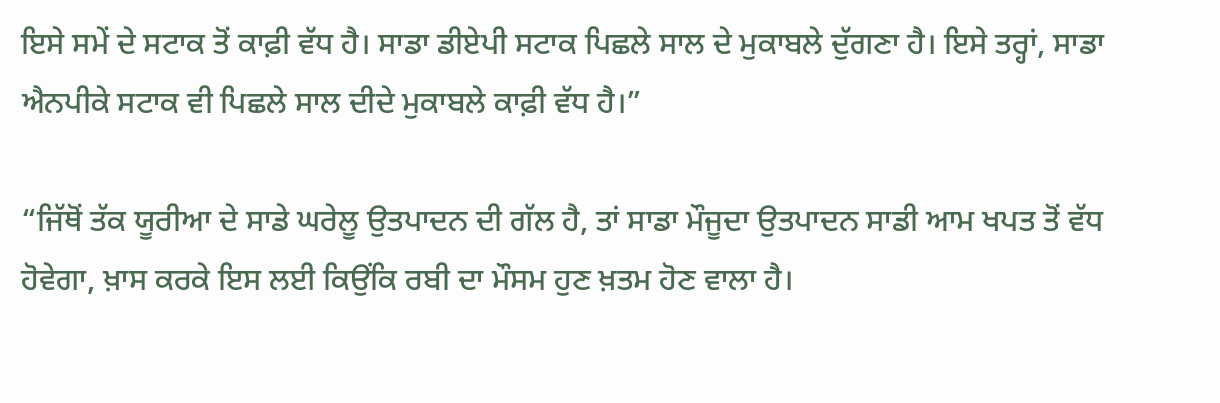ਇਸੇ ਸਮੇਂ ਦੇ ਸਟਾਕ ਤੋਂ ਕਾਫ਼ੀ ਵੱਧ ਹੈ। ਸਾਡਾ ਡੀਏਪੀ ਸਟਾਕ ਪਿਛਲੇ ਸਾਲ ਦੇ ਮੁਕਾਬਲੇ ਦੁੱਗਣਾ ਹੈ। ਇਸੇ ਤਰ੍ਹਾਂ, ਸਾਡਾ ਐਨਪੀਕੇ ਸਟਾਕ ਵੀ ਪਿਛਲੇ ਸਾਲ ਦੀਦੇ ਮੁਕਾਬਲੇ ਕਾਫ਼ੀ ਵੱਧ ਹੈ।”

“ਜਿੱਥੋਂ ਤੱਕ ਯੂਰੀਆ ਦੇ ਸਾਡੇ ਘਰੇਲੂ ਉਤਪਾਦਨ ਦੀ ਗੱਲ ਹੈ, ਤਾਂ ਸਾਡਾ ਮੌਜੂਦਾ ਉਤਪਾਦਨ ਸਾਡੀ ਆਮ ਖਪਤ ਤੋਂ ਵੱਧ ਹੋਵੇਗਾ, ਖ਼ਾਸ ਕਰਕੇ ਇਸ ਲਈ ਕਿਉਂਕਿ ਰਬੀ ਦਾ ਮੌਸਮ ਹੁਣ ਖ਼ਤਮ ਹੋਣ ਵਾਲਾ ਹੈ।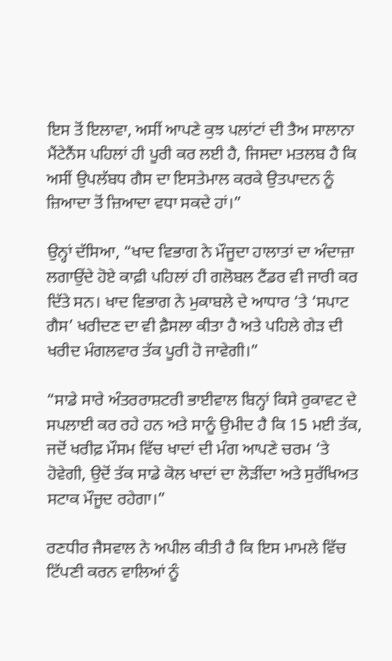ਇਸ ਤੋਂ ਇਲਾਵਾ, ਅਸੀਂ ਆਪਣੇ ਕੁਝ ਪਲਾਂਟਾਂ ਦੀ ਤੈਅ ਸਾਲਾਨਾ ਮੈਂਟੇਨੈਂਸ ਪਹਿਲਾਂ ਹੀ ਪੂਰੀ ਕਰ ਲਈ ਹੈ, ਜਿਸਦਾ ਮਤਲਬ ਹੈ ਕਿ ਅਸੀਂ ਉਪਲੱਬਧ ਗੈਸ ਦਾ ਇਸਤੇਮਾਲ ਕਰਕੇ ਉਤਪਾਦਨ ਨੂੰ ਜ਼ਿਆਦਾ ਤੋਂ ਜ਼ਿਆਦਾ ਵਧਾ ਸਕਦੇ ਹਾਂ।”

ਉਨ੍ਹਾਂ ਦੱਸਿਆ, “ਖਾਦ ਵਿਭਾਗ ਨੇ ਮੌਜੂਦਾ ਹਾਲਾਤਾਂ ਦਾ ਅੰਦਾਜ਼ਾ ਲਗਾਉਂਦੇ ਹੋਏ ਕਾਫ਼ੀ ਪਹਿਲਾਂ ਹੀ ਗਲੋਬਲ ਟੈਂਡਰ ਵੀ ਜਾਰੀ ਕਰ ਦਿੱਤੇ ਸਨ। ਖਾਦ ਵਿਭਾਗ ਨੇ ਮੁਕਾਬਲੇ ਦੇ ਆਧਾਰ ‘ਤੇ ‘ਸਪਾਟ ਗੈਸ’ ਖਰੀਦਣ ਦਾ ਵੀ ਫ਼ੈਸਲਾ ਕੀਤਾ ਹੈ ਅਤੇ ਪਹਿਲੇ ਗੇੜ ਦੀ ਖਰੀਦ ਮੰਗਲਵਾਰ ਤੱਕ ਪੂਰੀ ਹੋ ਜਾਵੇਗੀ।”

“ਸਾਡੇ ਸਾਰੇ ਅੰਤਰਰਾਸ਼ਟਰੀ ਭਾਈਵਾਲ ਬਿਨ੍ਹਾਂ ਕਿਸੇ ਰੁਕਾਵਟ ਦੇ ਸਪਲਾਈ ਕਰ ਰਹੇ ਹਨ ਅਤੇ ਸਾਨੂੰ ਉਮੀਦ ਹੈ ਕਿ 15 ਮਈ ਤੱਕ, ਜਦੋਂ ਖਰੀਫ਼ ਮੌਸਮ ਵਿੱਚ ਖਾਦਾਂ ਦੀ ਮੰਗ ਆਪਣੇ ਚਰਮ ‘ਤੇ ਹੋਵੇਗੀ, ਉਦੋਂ ਤੱਕ ਸਾਡੇ ਕੋਲ ਖਾਦਾਂ ਦਾ ਲੋੜੀਂਦਾ ਅਤੇ ਸੁਰੱਖਿਅਤ ਸਟਾਕ ਮੌਜੂਦ ਰਹੇਗਾ।”

ਰਣਧੀਰ ਜੈਸਵਾਲ ਨੇ ਅਪੀਲ ਕੀਤੀ ਹੈ ਕਿ ਇਸ ਮਾਮਲੇ ਵਿੱਚ ਟਿੱਪਣੀ ਕਰਨ ਵਾਲਿਆਂ ਨੂੰ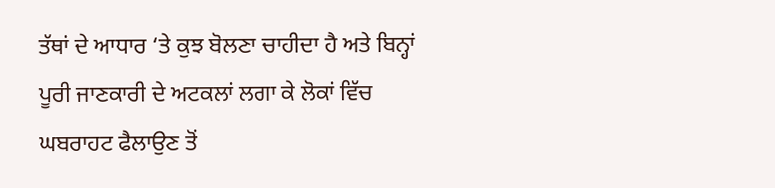ਤੱਥਾਂ ਦੇ ਆਧਾਰ ‘ਤੇ ਕੁਝ ਬੋਲਣਾ ਚਾਹੀਦਾ ਹੈ ਅਤੇ ਬਿਨ੍ਹਾਂ ਪੂਰੀ ਜਾਣਕਾਰੀ ਦੇ ਅਟਕਲਾਂ ਲਗਾ ਕੇ ਲੋਕਾਂ ਵਿੱਚ ਘਬਰਾਹਟ ਫੈਲਾਉਣ ਤੋਂ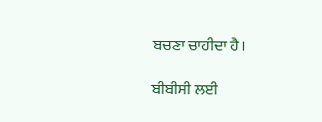ਬਚਣਾ ਚਾਹੀਦਾ ਹੈ।

ਬੀਬੀਸੀ ਲਈ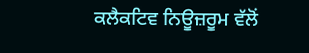ਕਲੈਕਟਿਵ ਨਿਊਜ਼ਰੂਮ ਵੱਲੋਂ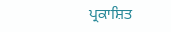ਪ੍ਰਕਾਸ਼ਿਤ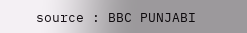source : BBC PUNJABI